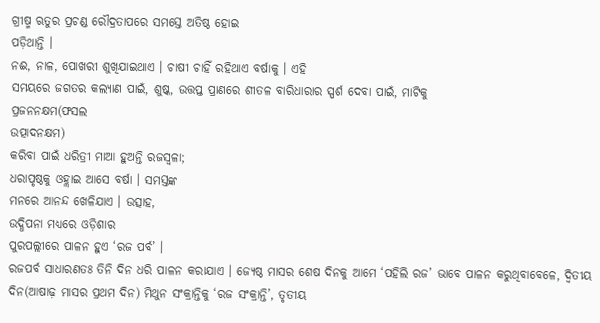ଗ୍ରୀଷ୍ମ ଋତୁର ପ୍ରଚଣ୍ଡ ରୌଦ୍ରତାପରେ ସମସ୍ତେ ଅତିଷ୍ଠ ହୋଇ
ପଡ଼ିଥାନ୍ତି ।
ନଈ, ନାଳ, ପୋଖରୀ ଶୁଖିଯାଇଥାଏ । ଚାଷୀ ଚାହିଁ ରହିଥାଏ ବର୍ଷାକୁ । ଏହି
ସମୟରେ ଜଗତର କଲ୍ୟାଣ ପାଇଁ, ଶୁଷ୍କ, ଉତ୍ତପ୍ତ ପ୍ରାଣରେ ଶୀତଳ ବାରିଧାରାର ସ୍ପର୍ଶ ଦେବା ପାଇଁ, ମାଟିକୁ
ପ୍ରଜନନକ୍ଷମ(ଫସଲ
ଉତ୍ପାଦନକ୍ଷମ)
କରିବା ପାଇଁ ଧରିତ୍ରୀ ମାଆ ହୁଅନ୍ତି ରଜସ୍ୱଳା;
ଧରାପୃଷ୍ଠକୁ ଓହ୍ଲାଇ ଆସେ ବର୍ଷା । ସମସ୍ତଙ୍କ
ମନରେ ଆନନ୍ଦ ଖେଳିଯାଏ । ଉତ୍ସାହ,
ଉଦ୍ଧିପନା ମଧ୍ୟରେ ଓଡ଼ିଶାର
ପୁରପଲ୍ଲୀରେ ପାଳନ ହୁଏ ‘ରଜ ପର୍ବ’ ।
ରଜପର୍ବ ସାଧାରଣତଃ ତିନି ଦିନ ଧରି ପାଳନ କରାଯାଏ । ଜ୍ୟେଷ୍ଠ ମାସର ଶେଷ ଦିନକୁ ଆମେ ‘ପହିଲି ରଜ’ ଭାବେ ପାଳନ କରୁଥିବାବେଳେ, ଦ୍ୱିତୀୟ ଦିନ(ଆଷାଢ଼ ମାସର ପ୍ରଥମ ଦିନ) ମିଥୁନ ସଂକ୍ରାନ୍ତିକୁ ‘ରଜ ସଂକ୍ରାନ୍ତି’, ତୃତୀୟ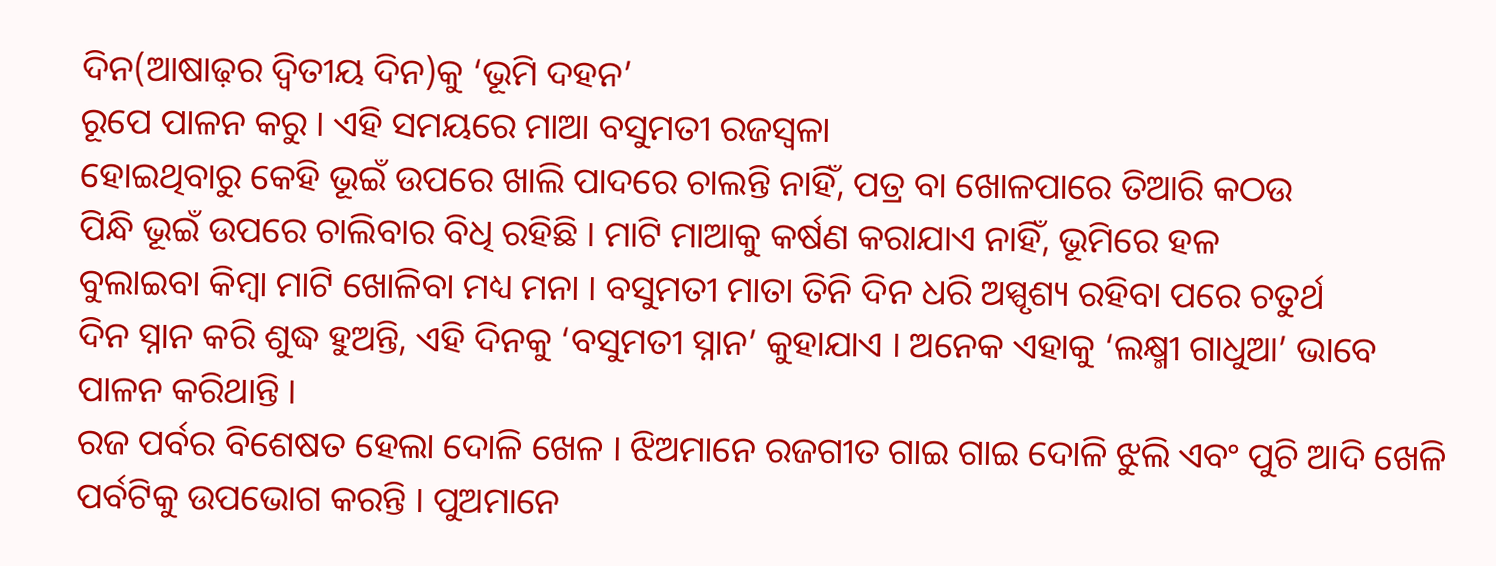ଦିନ(ଆଷାଢ଼ର ଦ୍ୱିତୀୟ ଦିନ)କୁ ‘ଭୂମି ଦହନ’
ରୂପେ ପାଳନ କରୁ । ଏହି ସମୟରେ ମାଆ ବସୁମତୀ ରଜସ୍ୱଳା
ହୋଇଥିବାରୁ କେହି ଭୂଇଁ ଉପରେ ଖାଲି ପାଦରେ ଚାଲନ୍ତି ନାହିଁ, ପତ୍ର ବା ଖୋଳପାରେ ତିଆରି କଠଉ
ପିନ୍ଧି ଭୂଇଁ ଉପରେ ଚାଲିବାର ବିଧି ରହିଛି । ମାଟି ମାଆକୁ କର୍ଷଣ କରାଯାଏ ନାହିଁ, ଭୂମିରେ ହଳ
ବୁଲାଇବା କିମ୍ବା ମାଟି ଖୋଳିବା ମଧ୍ୟ ମନା । ବସୁମତୀ ମାତା ତିନି ଦିନ ଧରି ଅସ୍ପୃଶ୍ୟ ରହିବା ପରେ ଚତୁର୍ଥ
ଦିନ ସ୍ନାନ କରି ଶୁଦ୍ଧ ହୁଅନ୍ତି, ଏହି ଦିନକୁ ‘ବସୁମତୀ ସ୍ନାନ’ କୁହାଯାଏ । ଅନେକ ଏହାକୁ ‘ଲକ୍ଷ୍ମୀ ଗାଧୁଆ’ ଭାବେ ପାଳନ କରିଥାନ୍ତି ।
ରଜ ପର୍ବର ବିଶେଷତ ହେଲା ଦୋଳି ଖେଳ । ଝିଅମାନେ ରଜଗୀତ ଗାଇ ଗାଇ ଦୋଳି ଝୁଲି ଏବଂ ପୁଚି ଆଦି ଖେଳି
ପର୍ବଟିକୁ ଉପଭୋଗ କରନ୍ତି । ପୁଅମାନେ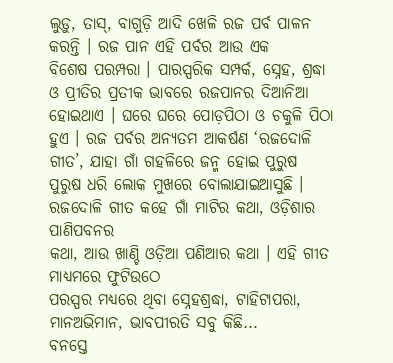ଲୁଡ଼ୁ, ତାସ୍, ବାଗୁଡ଼ି ଆଦି ଖେଳି ରଜ ପର୍ବ ପାଳନ କରନ୍ତି । ରଜ ପାନ ଏହି ପର୍ବର ଆଉ ଏକ
ବିଶେଷ ପରମ୍ପରା । ପାରସ୍ପରିକ ସମ୍ପର୍କ, ସ୍ନେହ, ଶ୍ରଦ୍ଧା ଓ ପ୍ରୀତିର ପ୍ରତୀକ ଭାବରେ ରଜପାନର ଦିଆନିଆ
ହୋଇଥାଏ । ଘରେ ଘରେ ପୋଡ଼ପିଠା ଓ ଚକୁଳି ପିଠା ହୁଏ । ରଜ ପର୍ବର ଅନ୍ୟତମ ଆକର୍ଷଣ ‘ରଜଦୋଳି ଗୀତ’, ଯାହା ଗାଁ ଗହଳିରେ ଜନ୍ମ ହୋଇ ପୁରୁଷ
ପୁରୁଷ ଧରି ଲୋକ ମୁଖରେ ବୋଲାଯାଇଆସୁଛି । ରଜଦୋଳି ଗୀତ କହେ ଗାଁ ମାଟିର କଥା, ଓଡ଼ିଶାର ପାଣିପବନର
କଥା, ଆଉ ଖାଣ୍ଚି ଓଡ଼ିଆ ପଣିଆର କଥା । ଏହି ଗୀତ ମାଧ୍ୟମରେ ଫୁଟିଉଠେ
ପରସ୍ପର ମଧ୍ୟରେ ଥିବା ସ୍ନେହଶ୍ରଦ୍ଧା, ଟାହିଟାପରା, ମାନଅଭିମାନ, ଭାବପୀରତି ସବୁ କିଛି...
ବନସ୍ତେ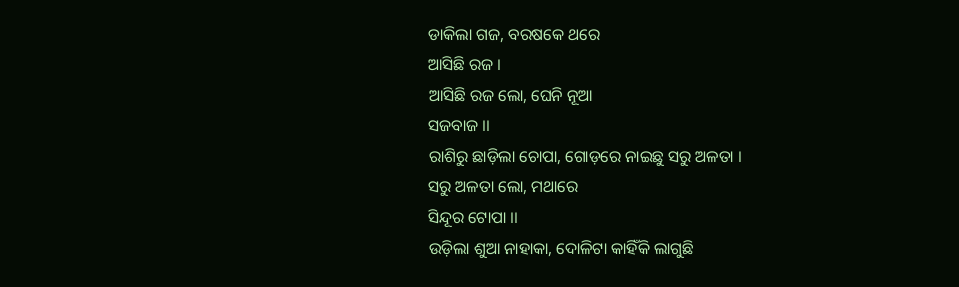ଡାକିଲା ଗଜ, ବରଷକେ ଥରେ
ଆସିଛି ରଜ ।
ଆସିଛି ରଜ ଲୋ, ଘେନି ନୂଆ
ସଜବାଜ ।।
ରାଶିରୁ ଛାଡ଼ିଲା ଚୋପା, ଗୋଡ଼ରେ ନାଇଛୁ ସରୁ ଅଳତା ।
ସରୁ ଅଳତା ଲୋ, ମଥାରେ
ସିନ୍ଦୂର ଟୋପା ।।
ଉଡ଼ିଲା ଶୁଆ ନାହାକା, ଦୋଳିଟା କାହିଁକି ଲାଗୁଛି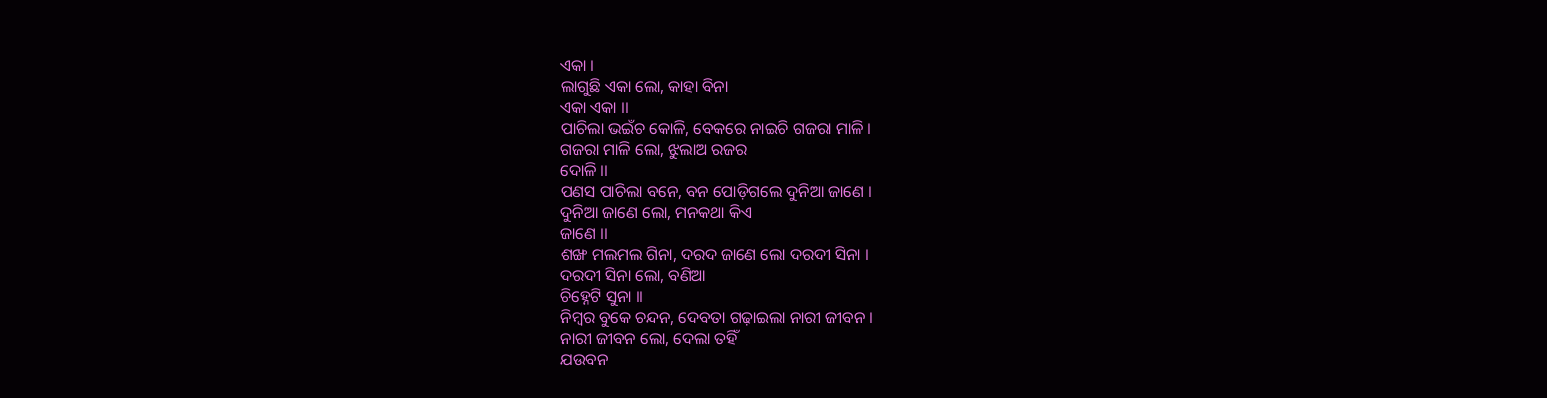ଏକା ।
ଲାଗୁଛି ଏକା ଲୋ, କାହା ବିନା
ଏକା ଏକା ।।
ପାଚିଲା ଭଇଁଚ କୋଳି, ବେକରେ ନାଇଚି ଗଜରା ମାଳି ।
ଗଜରା ମାଳି ଲୋ, ଝୁଲାଅ ରଜର
ଦୋଳି ।।
ପଣସ ପାଚିଲା ବନେ, ବନ ପୋଡ଼ିଗଲେ ଦୁନିଆ ଜାଣେ ।
ଦୁନିଆ ଜାଣେ ଲୋ, ମନକଥା କିଏ
ଜାଣେ ।।
ଶଙ୍ଖ ମଲମଲ ଗିନା, ଦରଦ ଜାଣେ ଲୋ ଦରଦୀ ସିନା ।
ଦରଦୀ ସିନା ଲୋ, ବଣିଆ
ଚିହ୍ନେଟି ସୁନା ।।
ନିମ୍ବର ବୁକେ ଚନ୍ଦନ, ଦେବତା ଗଢ଼ାଇଲା ନାରୀ ଜୀବନ ।
ନାରୀ ଜୀବନ ଲୋ, ଦେଲା ତହିଁ
ଯଉବନ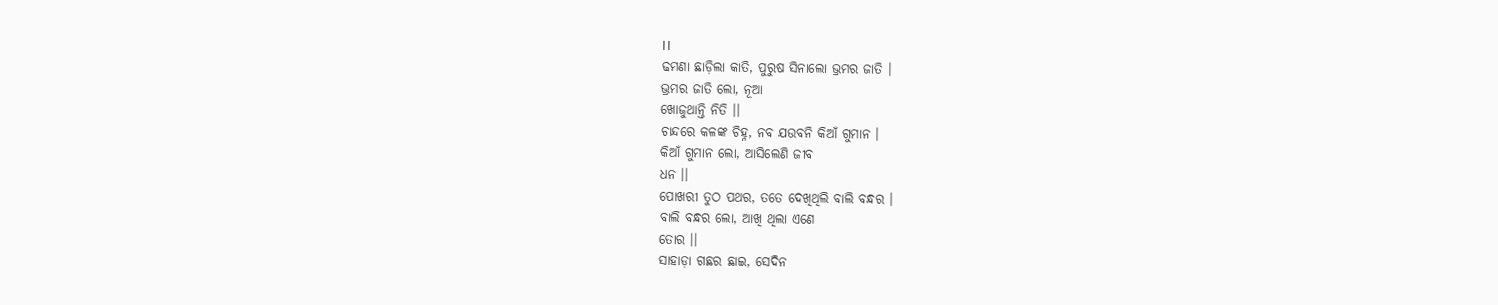।।
ଢମଣା ଛାଡ଼ିଲା କାତି, ପୁରୁଷ ସିନାଲୋ ଭ୍ରମର ଜାତି ।
ଭ୍ରମର ଜାତି ଲୋ, ନୂଆ
ଖୋଜୁଥାନ୍ତି ନିତି ।।
ଚାନ୍ଦରେ କଳଙ୍କ ଚିହ୍ନ, ନବ ଯଉବନି କିଆଁ ଗୁମାନ ।
କିଆଁ ଗୁମାନ ଲୋ, ଆସିଲେଣି ଜୀବ
ଧନ ।।
ପୋଖରୀ ତୁଠ ପଥର, ତତେ ଦେଖିଥିଲି ବାଲି ବନ୍ଧର ।
ବାଲି ବନ୍ଧର ଲୋ, ଆଖି ଥିଲା ଏଣେ
ତୋର ।।
ସାହାଡ଼ା ଗଛର ଛାଇ, ସେଦିନ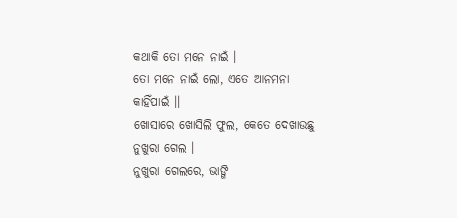କଥାକି ତୋ ମନେ ନାଇଁ ।
ତୋ ମନେ ନାଇଁ ଲୋ, ଏତେ ଆନମନା
କାହିଁପାଇଁ ।।
ଖୋସାରେ ଖୋସିଲି ଫୁଲ, କେତେ ଦେଖାଉଛୁ ନୁଖୁରା ଗେଲ ।
ନୁଖୁରା ଗେଲରେ, ଭାଙ୍ଗି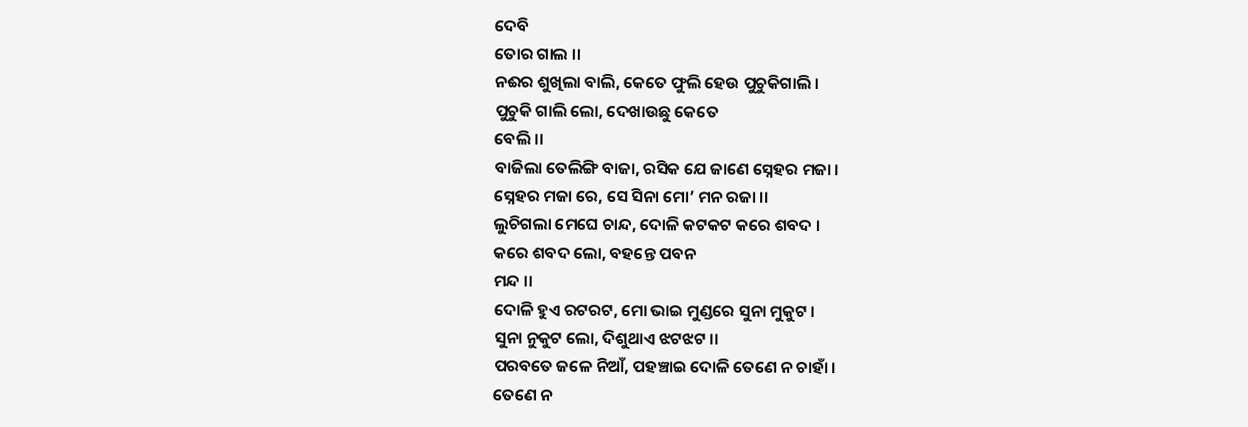ଦେବି
ତୋର ଗାଲ ।।
ନଈର ଶୁଖିଲା ବାଲି, କେତେ ଫୁଲି ହେଉ ପୁଚୁକିଗାଲି ।
ପୁଚୁକି ଗାଲି ଲୋ, ଦେଖାଉଛୁ କେତେ
ବେଲି ।।
ବାଜିଲା ତେଲିଙ୍ଗି ବାଜା, ରସିକ ଯେ ଜାଣେ ସ୍ନେହର ମଜା ।
ସ୍ନେହର ମଜା ରେ, ସେ ସିନା ମୋ’ ମନ ରଜା ।।
ଲୁଚିଗଲା ମେଘେ ଚାନ୍ଦ, ଦୋଳି କଟକଟ କରେ ଶବଦ ।
କରେ ଶବଦ ଲୋ, ବହନ୍ତେ ପବନ
ମନ୍ଦ ।।
ଦୋଳି ହୁଏ ରଟରଟ, ମୋ ଭାଇ ମୁଣ୍ଡରେ ସୁନା ମୁକୁଟ ।
ସୁନା ନୁକୁଟ ଲୋ, ଦିଶୁଥାଏ ଝଟଝଟ ।।
ପରବତେ ଜଳେ ନିଆଁ, ପହଞ୍ଚାଇ ଦୋଳି ତେଣେ ନ ଚାହାଁ ।
ତେଣେ ନ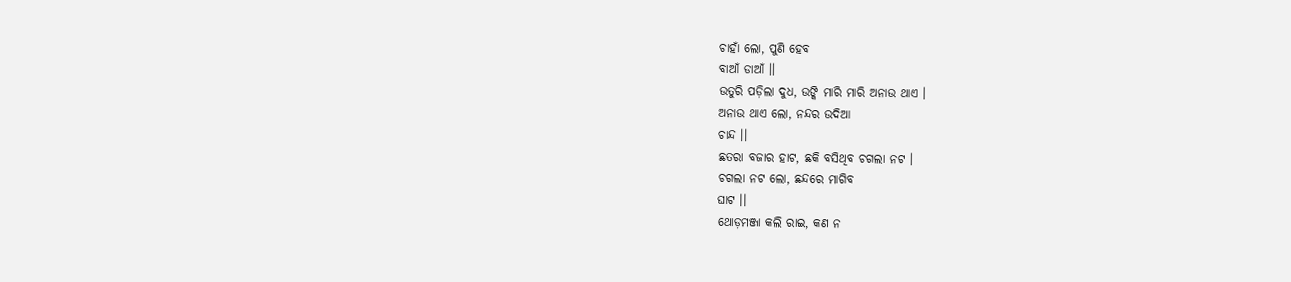ଚାହାଁ ଲୋ, ପୁଣି ହେବ
ବାଆଁ ଡାଆଁ ।।
ଉତୁରି ପଡ଼ିଲା ଦୁଧ, ଉଙ୍କି ମାରି ମାରି ଅନାଉ ଥାଏ ।
ଅନାଉ ଥାଏ ଲୋ, ନନ୍ଦର ଉଦିଆ
ଚାନ୍ଦ ।।
ଛତରା ବଜାର ହାଟ, ଛକି ବସିଥିବ ଚଗଲା ନଟ ।
ଚଗଲା ନଟ ଲୋ, ଛନ୍ଦରେ ମାଗିବ
ଘାଟ ।।
ଥୋଡ଼ମଞ୍ଜା କଲି ରାଇ, କଣ ନ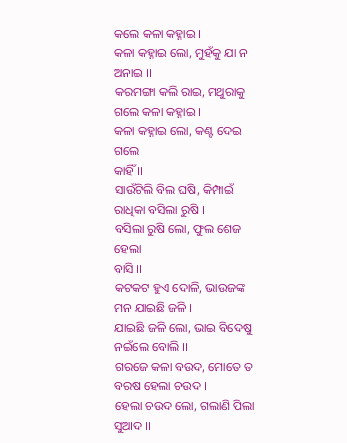କଲେ କଳା କହ୍ନାଇ ।
କଳା କହ୍ନାଇ ଲୋ, ମୁହଁକୁ ଯା ନ
ଅନାଇ ।।
କରମଙ୍ଗା କଲି ରାଇ, ମଥୁରାକୁ ଗଲେ କଳା କହ୍ନାଇ ।
କଳା କହ୍ନାଇ ଲୋ, କଣ୍ଟ ଦେଇ ଗଲେ
କାହିଁ ।।
ସାଉଁଟିଲି ବିଲ ଘଷି, କିମ୍ପାଇଁ ରାଧିକା ବସିଲା ରୁଷି ।
ବସିଲା ରୁଷି ଲୋ, ଫୁଲ ଶେଜ ହେଲା
ବାସି ।।
କଟକଟ ହୁଏ ଦୋଳି, ଭାଉଜଙ୍କ ମନ ଯାଇଛି ଜଳି ।
ଯାଇଛି ଜଳି ଲୋ, ଭାଇ ବିଦେଷୁ
ନଇଁଲେ ବୋଲି ।।
ଗରଜେ କଳା ବଉଦ, ମୋତେ ତ ବରଷ ହେଲା ଚଉଦ ।
ହେଲା ଚଉଦ ଲୋ, ଗଲାଣି ପିଲା
ସୁଆଦ ।।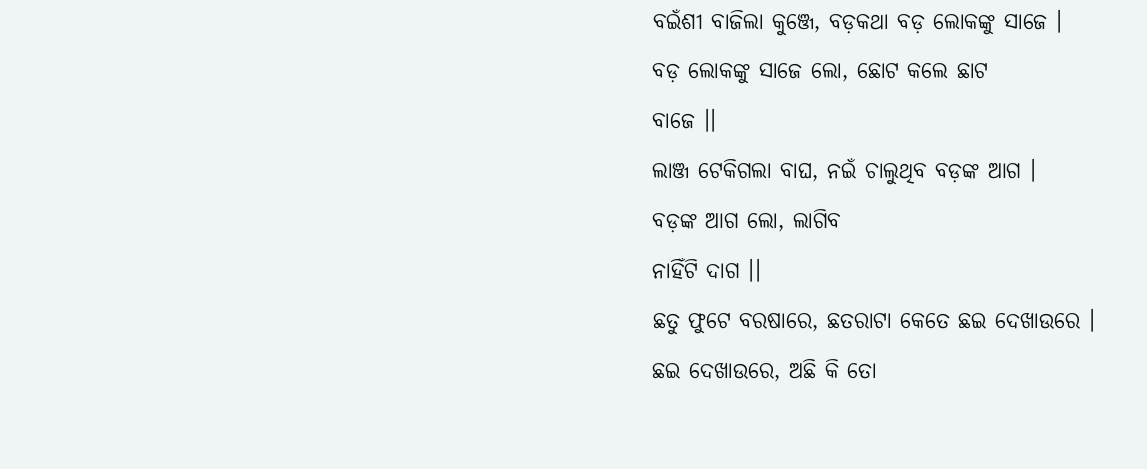ବଇଁଶୀ ବାଜିଲା କୁଞ୍ଜେ, ବଡ଼କଥା ବଡ଼ ଲୋକଙ୍କୁ ସାଜେ ।
ବଡ଼ ଲୋକଙ୍କୁ ସାଜେ ଲୋ, ଛୋଟ କଲେ ଛାଟ
ବାଜେ ।।
ଲାଞ୍ଜ ଟେକିଗଲା ବାଘ, ନଇଁ ଚାଲୁଥିବ ବଡ଼ଙ୍କ ଆଗ ।
ବଡ଼ଙ୍କ ଆଗ ଲୋ, ଲାଗିବ
ନାହିଁଟି ଦାଗ ।।
ଛତୁ ଫୁଟେ ବରଷାରେ, ଛତରାଟା କେତେ ଛଇ ଦେଖାଉରେ ।
ଛଇ ଦେଖାଉରେ, ଅଛି କି ତୋ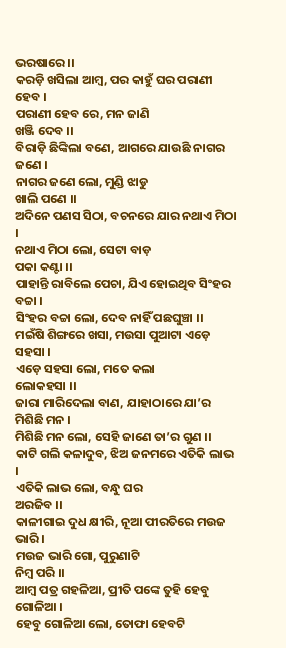ଭରଷାରେ ।।
କରଡ଼ି ଖସିଲା ଆମ୍ବ, ପର କାହୁଁ ଘର ପରାଣୀ ହେବ ।
ପରାଣୀ ହେବ ରେ, ମନ ଜାଣି
ଖଞ୍ଜି ଦେବ ।।
ବିରାଡ଼ି ଛିଙ୍କିଲା ବଣେ, ଆଗରେ ଯାଉଛି ନାଗର ଜଣେ ।
ନାଗର ଜଣେ ଲୋ, ମୁଣ୍ଡି ଝାଡୁ
ଖାଲି ପଣେ ।।
ଅଦିନେ ପଣସ ସିଠା, ବଚନରେ ଯାର ନଥାଏ ମିଠା ।
ନଥାଏ ମିଠା ଲୋ, ସେଟା ବାଡ଼
ପକା କଣ୍ଟା ।।
ପାହାନ୍ତି ରାବିଲେ ପେଚା, ଯିଏ ହୋଇଥିବ ସିଂହର ବଚ୍ଚା ।
ସିଂହର ବଚ୍ଚା ଲୋ, ଦେବ ନାହିଁ ପଛଘୁଞ୍ଚା ।।
ମଇଁଷି ଶିଙ୍ଗରେ ଖସା, ମଉସା ପୁଆଟା ଏଡ଼େ ସହସା ।
ଏଡ଼େ ସହସା ଲୋ, ମତେ କଲା
ଲୋକହସା ।।
ଜାରା ମାରିଦେଲା ବାଣ, ଯାହାଠାରେ ଯା’ର ମିଶିଛି ମନ ।
ମିଶିଛି ମନ ଲୋ, ସେହି ଜାଣେ ତା’ର ଗୁଣ ।।
କାଟି ଗଲି କଳାଦୁବ, ଝିଅ ଜନମରେ ଏତିକି ଲାଭ ।
ଏତିକି ଲାଭ ଲୋ, ବନ୍ଧୁ ଘର
ଅରଜିବ ।।
କାଳୀଗାଇ ଦୁଧ କ୍ଷୀରି, ନୂଆ ପୀରତିରେ ମଉଜ ଭାରି ।
ମଉଜ ଭାରି ଗୋ, ପୁରୁଣାଟି
ନିମ୍ବ ପରି ।।
ଆମ୍ବ ପତ୍ର ଗହଳିଆ, ପ୍ରୀତି ପଙ୍କେ ତୁହି ହେବୁ ଗୋଳିଆ ।
ହେବୁ ଗୋଳିଆ ଲୋ, ତୋଫା ହେବଟି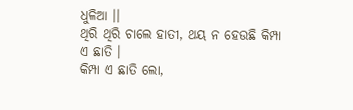ଧୁଳିଆ ।।
ଥିରି ଥିରି ଚାଲେ ହାତୀ, ଥୟ ନ ହେଉଛି କିମ୍ପା ଏ ଛାତି ।
କିମ୍ପା ଏ ଛାତି ଲୋ,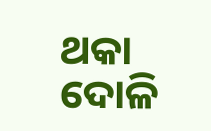ଥକା ଦୋଳି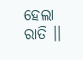ହେଲା ରାତି ।।